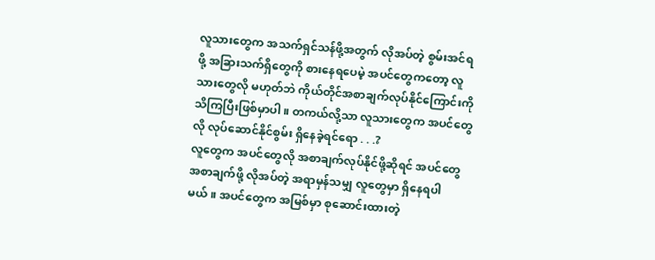လူသားတွေက အသက်ရှင်သန်ဖို့အတွက် လိုအပ်တဲ့ စွမ်းအင်ရဖို့ အခြားသက်ရှိတွေကို စားနေရပေမဲ့ အပင်တွေကတော့ လူသားတွေလို မဟုတ်ဘဲ ကိုယ်တိုင်အစာချက်လုပ်နိုင်ကြောင်းကို သိကြပြီးဖြစ်မှာပါ။ တကယ်လို့သာ လူသားတွေက အပင်တွေလို လုပ်ဆောင်နိုင်စွမ်း ရှိနေခဲ့ရင်ရော . . .?
လူတွေက အပင်တွေလို အစာချက်လုပ်နိုင်ဖို့ဆိုရင် အပင်တွေ အစာချက်ဖို့ လိုအပ်တဲ့ အရာမှန်သမျှ လူတွေမှာ ရှိနေရပါမယ်။ အပင်တွေက အမြစ်မှာ စုဆောင်းထားတဲ့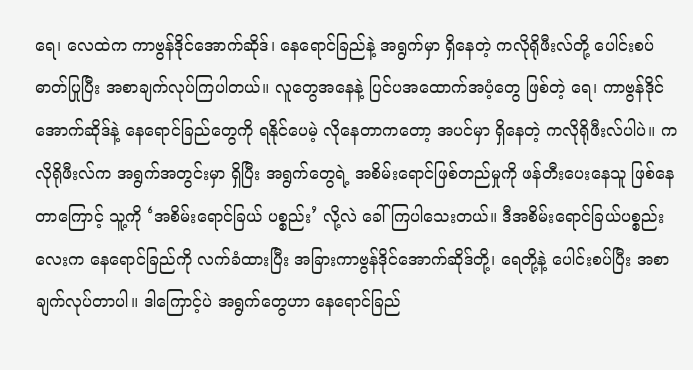ရေ၊ လေထဲက ကာဗွန်ဒိုင်အောက်ဆိုဒ်၊ နေရောင်ခြည်နဲ့ အရွက်မှာ ရှိနေတဲ့ ကလိုရိုဖီးလ်တို့ ပေါင်းစပ် ဓာတ်ပြုပြီး အစာချက်လုပ်ကြပါတယ်။ လူတွေအနေနဲ့ ပြင်ပအထောက်အပံ့တွေ ဖြစ်တဲ့ ရေ၊ ကာဗွန်ဒိုင်အောက်ဆိုဒ်နဲ့ နေရောင်ခြည်တွေကို ရနိုင်ပေမဲ့ လိုနေတာကတော့ အပင်မှာ ရှိနေတဲ့ ကလိုရိုဖီးလ်ပါပဲ။ ကလိုရိုဖီးလ်က အရွက်အတွင်းမှာ ရှိပြီး အရွက်တွေရဲ့ အစိမ်းရောင်ဖြစ်တည်မှုကို ဖန်တီးပေးနေသူ ဖြစ်နေတာကြောင့် သူ့ကို ‘အစိမ်းရောင်ခြယ် ပစ္စည်း’ လို့လဲ ခေါ်ကြပါသေးတယ်။ ဒီအစိမ်းရောင်ခြယ်ပစ္စည်းလေးက နေရောင်ခြည်ကို လက်ခံထားပြီး အခြားကာဗွန်ဒိုင်အောက်ဆိုဒ်တို့၊ ရေတို့နဲ့ ပေါင်းစပ်ပြီး အစာချက်လုပ်တာပါ။ ဒါကြောင့်ပဲ အရွက်တွေဟာ နေရောင်ခြည်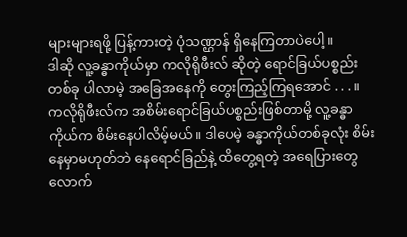များများရဖို့ ပြန့်ကားတဲ့ ပုံသဏ္ဌာန် ရှိနေကြတာပဲပေါ့။
ဒါဆို လူ့ခန္ဓာကိုယ်မှာ ကလိုရိုဖီးလ် ဆိုတဲ့ ရောင်ခြယ်ပစ္စည်းတစ်ခု ပါလာမဲ့ အခြေအနေကို တွေးကြည့်ကြရအောင် . . . ။
ကလိုရိုဖီးလ်က အစိမ်းရောင်ခြယ်ပစ္စည်းဖြစ်တာမို့ လူ့ခန္ဓာကိုယ်က စိမ်းနေပါလိမ့်မယ်။ ဒါပေမဲ့ ခန္ဓာကိုယ်တစ်ခုလုံး စိမ်းနေမှာမဟုတ်ဘဲ နေရောင်ခြည်နဲ့ ထိတွေ့ရတဲ့ အရေပြားတွေလောက်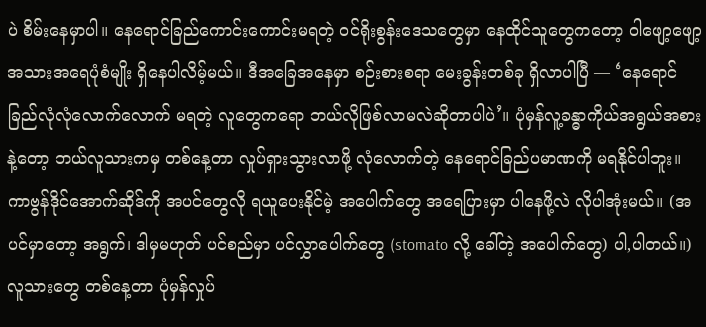ပဲ စိမ်းနေမှာပါ။ နေရောင်ခြည်ကောင်းကောင်းမရတဲ့ ၀င်ရိုးစွန်းဒေသတွေမှာ နေထိုင်သူတွေကတော့ ဝါဖျော့ဖျော့ အသားအရေပုံစံမျိုး ရှိနေပါလိမ့်မယ်။ ဒီအခြေအနေမှာ စဉ်းစားစရာ မေးခွန်းတစ်ခု ရှိလာပါပြီ ― ‘နေရောင်ခြည်လုံလုံလောက်လောက် မရတဲ့ လူတွေကရော ဘယ်လိုဖြစ်လာမလဲဆိုတာပါပဲ’။ ပုံမှန်လူ့ခန္ဓာကိုယ်အရွယ်အစားနဲ့တော့ ဘယ်လူသားကမှ တစ်နေ့တာ လှုပ်ရှားသွားလာဖို့ လုံလောက်တဲ့ နေရောင်ခြည်ပမာဏကို မရနိုင်ပါဘူး။ ကာဗွန်ဒိုင်အောက်ဆိုဒ်ကို အပင်တွေလို ရယူပေးနိုင်မဲ့ အပေါက်တွေ အရေပြားမှာ ပါနေဖို့လဲ လိုပါအုံးမယ်။ (အပင်မှာတော့ အရွက်၊ ဒါမှမဟုတ် ပင်စည်မှာ ပင်လွှာပေါက်တွေ (stomato လို့ ခေါ်တဲ့ အပေါက်တွေ) ပါ,ပါတယ်။) လူသားတွေ တစ်နေ့တာ ပုံမှန်လှုပ်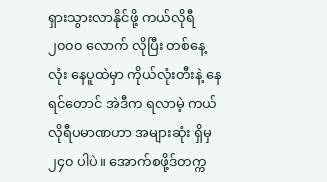ရှားသွားလာနိုင်ဖို့ ကယ်လိုရီ ၂၀၀၀ လောက် လိုပြီး တစ်နေ့လုံး နေပူထဲမှာ ကိုယ်လုံးတီးနဲ့ နေရင်တောင် အဲဒီက ရလာမဲ့ ကယ်လိုရီပမာဏဟာ အများဆုံး ရှိမှ ၂၄၀ ပါပဲ။ အောက်စဖို့ဒ်တက္က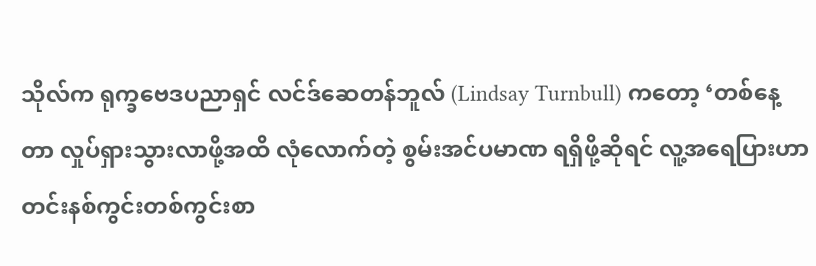သိုလ်က ရုက္ခဗေဒပညာရှင် လင်ဒ်ဆေတန်ဘူလ် (Lindsay Turnbull) ကတော့ ‘တစ်နေ့တာ လှုပ်ရှားသွားလာဖို့အထိ လုံလောက်တဲ့ စွမ်းအင်ပမာဏ ရရှိဖို့ဆိုရင် လူ့အရေပြားဟာ တင်းနစ်ကွင်းတစ်ကွင်းစာ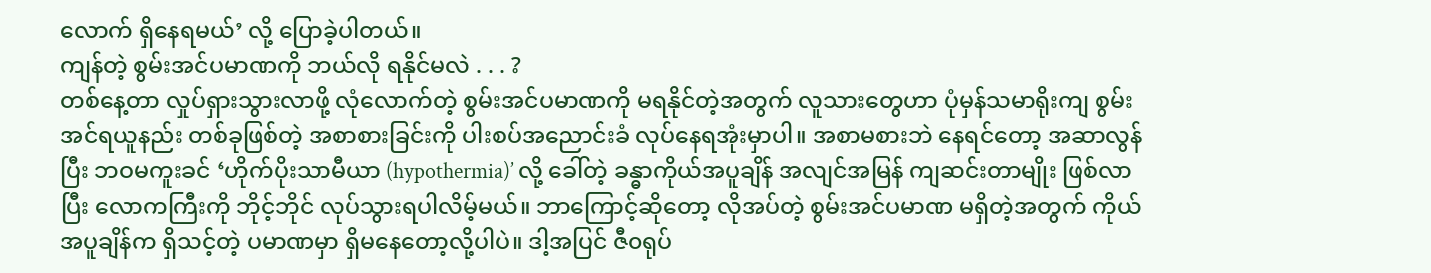လောက် ရှိနေရမယ်’ လို့ ပြောခဲ့ပါတယ်။
ကျန်တဲ့ စွမ်းအင်ပမာဏကို ဘယ်လို ရနိုင်မလဲ . . . ?
တစ်နေ့တာ လှုပ်ရှားသွားလာဖို့ လုံလောက်တဲ့ စွမ်းအင်ပမာဏကို မရနိုင်တဲ့အတွက် လူသားတွေဟာ ပုံမှန်သမာရိုးကျ စွမ်းအင်ရယူနည်း တစ်ခုဖြစ်တဲ့ အစာစားခြင်းကို ပါးစပ်အညောင်းခံ လုပ်နေရအုံးမှာပါ။ အစာမစားဘဲ နေရင်တော့ အဆာလွန်ပြီး ဘဝမကူးခင် ‘ဟိုက်ပိုးသာမီယာ (hypothermia)’ လို့ ခေါ်တဲ့ ခန္ဓာကိုယ်အပူချိန် အလျင်အမြန် ကျဆင်းတာမျိုး ဖြစ်လာပြီး လောကကြီးကို ဘိုင့်ဘိုင် လုပ်သွားရပါလိမ့်မယ်။ ဘာကြောင့်ဆိုတော့ လိုအပ်တဲ့ စွမ်းအင်ပမာဏ မရှိတဲ့အတွက် ကိုယ်အပူချိန်က ရှိသင့်တဲ့ ပမာဏမှာ ရှိမနေတော့လို့ပါပဲ။ ဒါ့အပြင် ဇီ၀ရုပ်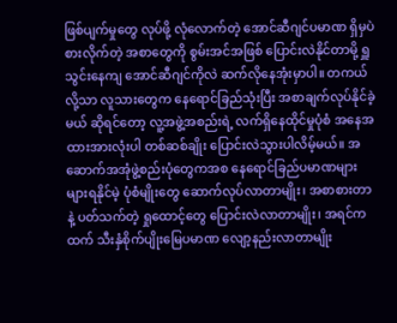ဖြစ်ပျက်မှုတွေ လုပ်ဖို့ လုံလောက်တဲ့ အောင်ဆီဂျင်ပမာဏ ရှိမှပဲ စားလိုက်တဲ့ အစာတွေကို စွမ်းအင်အဖြစ် ပြောင်းလဲနိုင်တာမို့ ရှူသွင်းနေကျ အောင်ဆီဂျင်ကိုလဲ ဆက်လိုနေအုံးမှာပါ။ တကယ်လို့သာ လူသားတွေက နေရောင်ခြည်သုံးပြီး အစာချက်လုပ်နိုင်ခဲ့မယ် ဆိုရင်တော့ လူ့အဖွဲ့အစည်းရဲ့ လက်ရှိနေထိုင်မှုပုံစံ အနေအထားအားလုံးပါ တစ်ဆစ်ချိုး ပြောင်းလဲသွားပါလိမ့်မယ်။ အဆောက်အအုံဖွဲ့စည်းပုံတွေကအစ နေရောင်ခြည်ပမာဏများများရနိုင်မဲ့ ပုံစံမျိုးတွေ ဆောက်လုပ်လာတာမျိုး၊ အစာစားတာနဲ့ ပတ်သက်တဲ့ ရှုထောင့်တွေ ပြောင်းလဲလာတာမျိုး၊ အရင်ကထက် သီးနှံစိုက်ပျိုးမြေပမာဏ လျော့နည်းလာတာမျိုး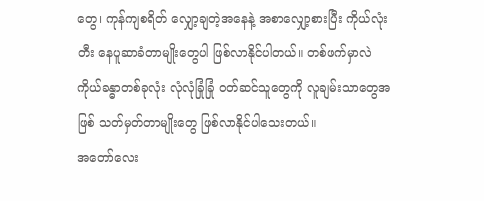တွေ၊ ကုန်ကျစရိတ် လျှော့ချတဲ့အနေနဲ့ အစာလျှော့စားပြီး ကိုယ်လုံးတီး နေပူဆာခံတာမျိုးတွေပါ ဖြစ်လာနိုင်ပါတယ်။ တစ်ဖက်မှာလဲ ကိုယ်ခန္ဓာတစ်ခုလုံး လုံလုံခြုံခြုံ ၀တ်ဆင်သူတွေကို လူချမ်းသာတွေအဖြစ် သတ်မှတ်တာမျိုးတွေ ဖြစ်လာနိုင်ပါသေးတယ်။
အတော်လေး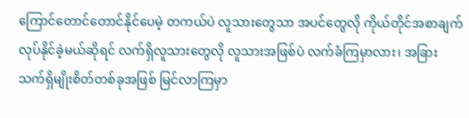ကြောင်တောင်တောင်နိုင်ပေမဲ့ တကယ်ပဲ လူသားတွေသာ အပင်တွေလို ကိုယ်တိုင်အစာချက်လုပ်နိုင်ခဲ့မယ်ဆိုရင် လက်ရှိလူသားတွေလို လူသားအဖြစ်ပဲ လက်ခံကြမှာလား၊ အခြား သက်ရှိမျိုးစိတ်တစ်ခုအဖြစ် မြင်လာကြမှာ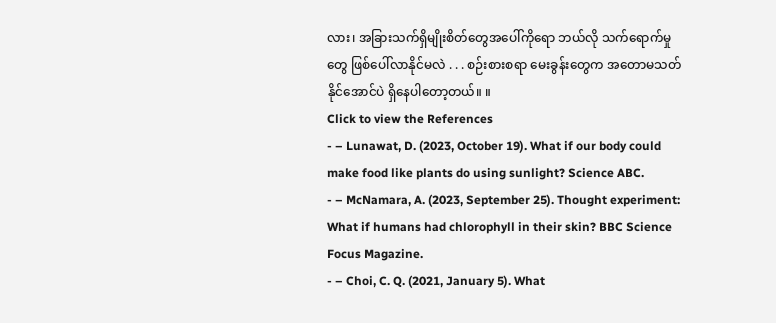လား၊ အခြားသက်ရှိမျိုးစိတ်တွေအပေါ်ကိုရော ဘယ်လို သက်ရောက်မှုတွေ ဖြစ်ပေါ်လာနိုင်မလဲ . . . စဉ်းစားစရာ မေးခွန်းတွေက အတောမသတ်နိုင်အောင်ပဲ ရှိနေပါတော့တယ်။ ။
Click to view the References
- – Lunawat, D. (2023, October 19). What if our body could make food like plants do using sunlight? Science ABC.
- – McNamara, A. (2023, September 25). Thought experiment: What if humans had chlorophyll in their skin? BBC Science Focus Magazine.
- – Choi, C. Q. (2021, January 5). What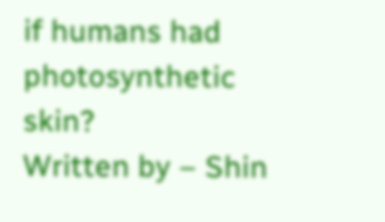if humans had photosynthetic skin?
Written by – Shin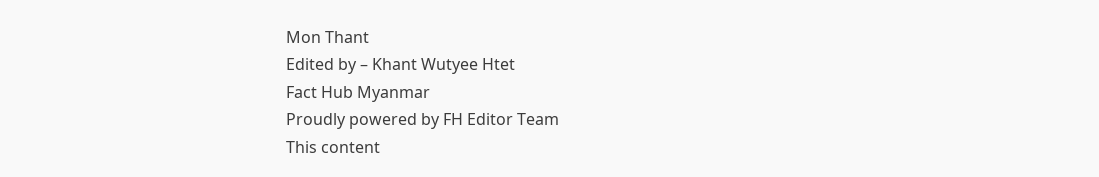Mon Thant
Edited by – Khant Wutyee Htet
Fact Hub Myanmar
Proudly powered by FH Editor Team
This content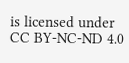is licensed under CC BY-NC-ND 4.0